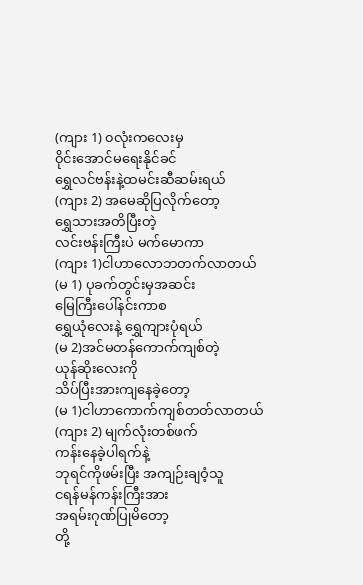(ကျား 1) ၀လုံးကလေးမှ
၀ိုင်းအောင်မရေးနိုင်ခင်
ရွှေလင်ဗန်းနဲ့ထမင်းဆီဆမ်းရယ်
(ကျား 2) အမေဆိုပြလိုက်တော့
ရွှေသားအတိပြီးတဲ့
လင်းဗန်းကြီးပဲ မက်မောကာ
(ကျား 1)ငါဟာလောဘတက်လာတယ်
(မ 1) ပုခက်တွင်းမှအဆင်း
မြေကြီးပေါ်နင်းကာစ
ရွှေယုံလေးနဲ့ ရွှေကျားပုံရယ်
(မ 2)အင်မတန်ကောက်ကျစ်တဲ့
ယုန်ဆိုးလေးကို
သိပ်ပြီးအားကျနေခဲ့တော့
(မ 1)ငါဟာကောက်ကျစ်တတ်လာတယ်
(ကျား 2) မျက်လုံးတစ်ဖက်
ကန်းနေခဲ့ပါရက်နဲ့
ဘုရင်ကိုဖမ်းပြီး အကျဉ်းချဝံ့သူ
ငရန်မန်ကန်းကြီးအား
အရမ်းဂုဏ်ပြုမိတော့
တို့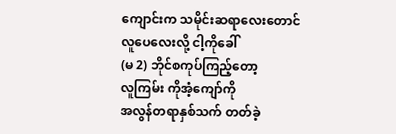ကျောင်းက သမိုင်းဆရာလေးတောင်
လူပေလေးလို့ ငါ့ကိုခေါ်
(မ 2) ဘိုင်စကုပ်ကြည့်တော့
လူကြမ်း ကိုအံ့ကျော်ကို
အလွန်တရာနှစ်သက် တတ်ခဲ့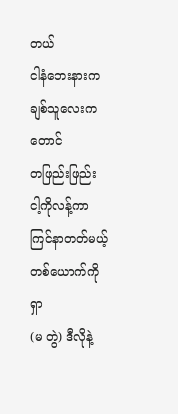တယ်
ငါနံဘေးနားက ချစ်သူလေးကတောင်
တဖြည်းဖြည်း ငါ့ကိုလန့်ကာ
ကြင်နာတတ်မယ့် တစ်ယောက်ကိုရှာ
(မ တွဲ) ဒီလိုနဲ့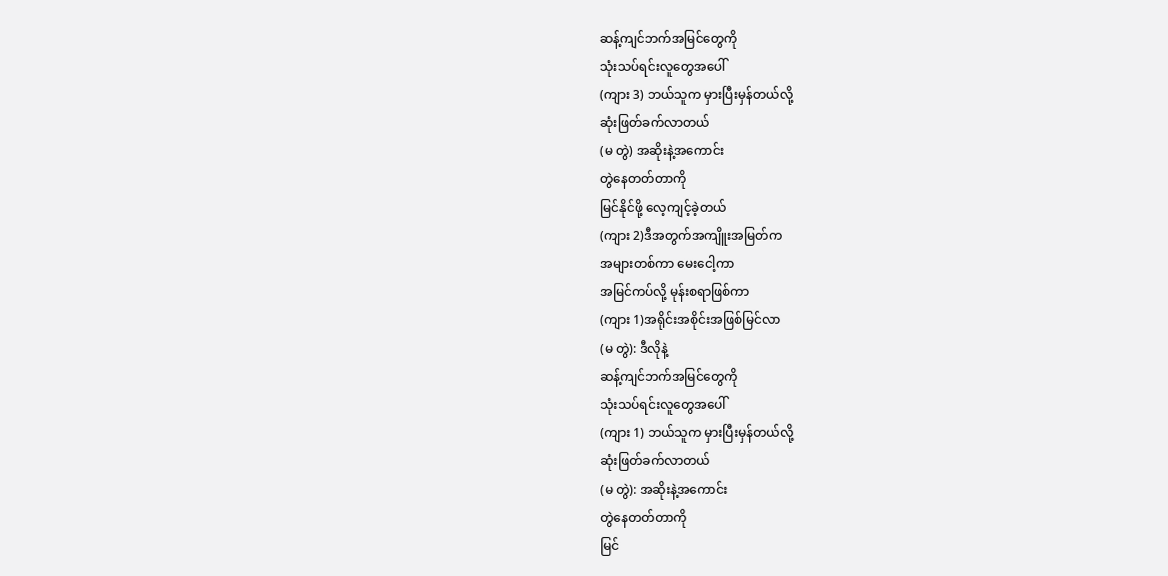ဆန့်ကျင်ဘက်အမြင်တွေကို
သုံးသပ်ရင်းလူတွေအပေါ်
(ကျား 3) ဘယ်သူက မှားပြီးမှန်တယ်လို့
ဆုံးဖြတ်ခက်လာတယ်
(မ တွဲ) အဆိုးနဲ့အကောင်း
တွဲနေတတ်တာကို
မြင်နိုင်ဖို့ လေ့ကျင့်ခဲ့တယ်
(ကျား 2)ဒီအတွက်အကျိူးအမြတ်က
အများတစ်ကာ မေးငေါ့ကာ
အမြင်ကပ်လို့ မုန်းစရာဖြစ်ကာ
(ကျား 1)အရိုင်းအစိုင်းအဖြစ်မြင်လာ
(မ တွဲ): ဒီလိုနဲ့
ဆန့်ကျင်ဘက်အမြင်တွေကို
သုံးသပ်ရင်းလူတွေအပေါ်
(ကျား 1) ဘယ်သူက မှားပြီးမှန်တယ်လို့
ဆုံးဖြတ်ခက်လာတယ်
(မ တွဲ): အဆိုးနဲ့အကောင်း
တွဲနေတတ်တာကို
မြင်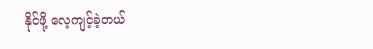နိုင်ဖို့ လေ့ကျင့်ခဲ့တယ်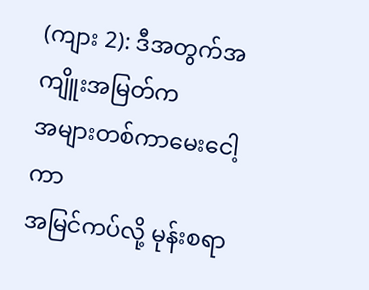(ကျား 2): ဒီအတွက်အကျိူးအမြတ်က
အများတစ်ကာမေးငေါ့ကာ
အမြင်ကပ်လို့ မုန်းစရာ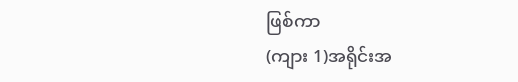ဖြစ်ကာ
(ကျား 1)အရိုင်းအ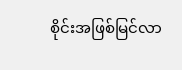စိုင်းအဖြစ်မြင်လာ